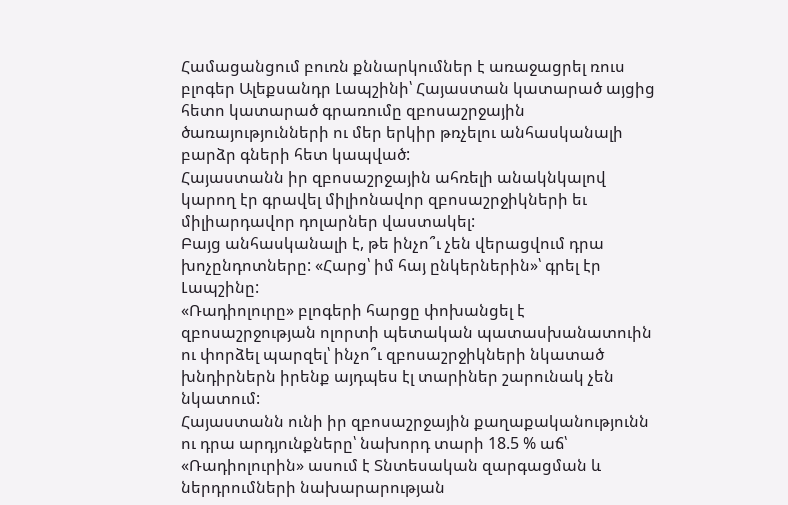Համացանցում բուռն քննարկումներ է առաջացրել ռուս բլոգեր Ալեքսանդր Լապշինի՝ Հայաստան կատարած այցից հետո կատարած գրառումը զբոսաշրջային ծառայությունների ու մեր երկիր թռչելու անհասկանալի բարձր գների հետ կապված:
Հայաստանն իր զբոսաշրջային ահռելի անակնկալով կարող էր գրավել միլիոնավոր զբոսաշրջիկների եւ միլիարդավոր դոլարներ վաստակել:
Բայց անհասկանալի է, թե ինչո՞ւ չեն վերացվում դրա խոչընդոտները: «Հարց՝ իմ հայ ընկերներին»՝ գրել էր Լապշինը:
«Ռադիոլուրը» բլոգերի հարցը փոխանցել է զբոսաշրջության ոլորտի պետական պատասխանատուին ու փորձել պարզել՝ ինչո՞ւ զբոսաշրջիկների նկատած խնդիրներն իրենք այդպես էլ տարիներ շարունակ չեն նկատում:
Հայաստանն ունի իր զբոսաշրջային քաղաքականությունն ու դրա արդյունքները՝ նախորդ տարի 18.5 % աճ՝ «Ռադիոլուրին» ասում է Տնտեսական զարգացման և ներդրումների նախարարության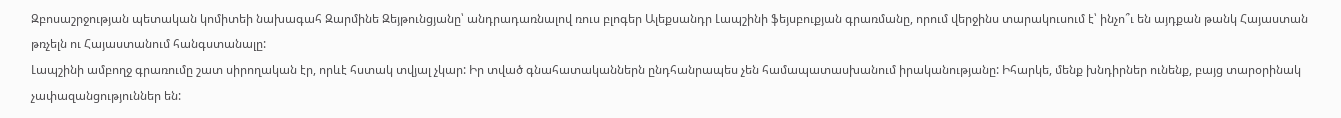Զբոսաշրջության պետական կոմիտեի նախագահ Զարմինե Զեյթունցյանը՝ անդրադառնալով ռուս բլոգեր Ալեքսանդր Լապշինի ֆեյսբուքյան գրառմանը, որում վերջինս տարակուսում է՝ ինչո՞ւ են այդքան թանկ Հայաստան թռչելն ու Հայաստանում հանգստանալը:
Լապշինի ամբողջ գրառումը շատ սիրողական էր, որևէ հստակ տվյալ չկար: Իր տված գնահատականներն ընդհանրապես չեն համապատասխանում իրականությանը: Իհարկե, մենք խնդիրներ ունենք, բայց տարօրինակ չափազանցություններ են: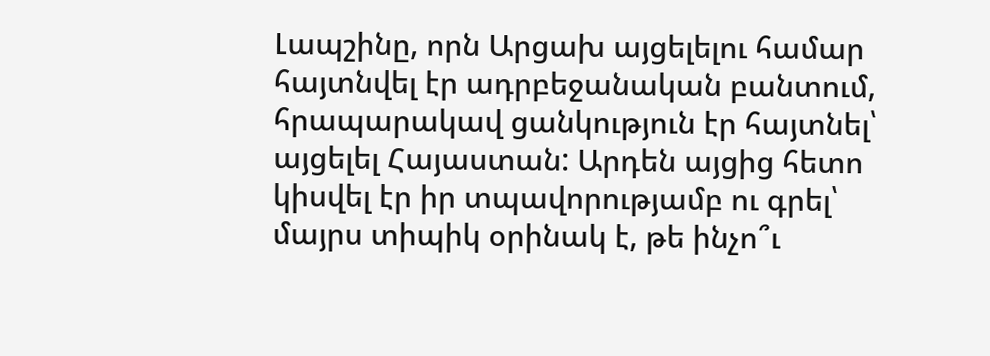Լապշինը, որն Արցախ այցելելու համար հայտնվել էր ադրբեջանական բանտում, հրապարակավ ցանկություն էր հայտնել՝ այցելել Հայաստան: Արդեն այցից հետո կիսվել էր իր տպավորությամբ ու գրել՝ մայրս տիպիկ օրինակ է, թե ինչո՞ւ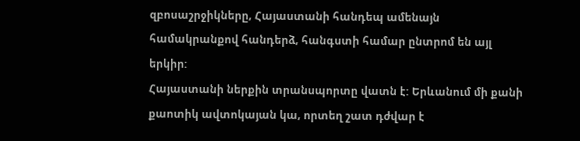զբոսաշրջիկները, Հայաստանի հանդեպ ամենայն համակրանքով հանդերձ, հանգստի համար ընտրոմ են այլ երկիր:
Հայաստանի ներքին տրանսպորտը վատն է: Երևանում մի քանի քաոտիկ ավտոկայան կա, որտեղ շատ դժվար է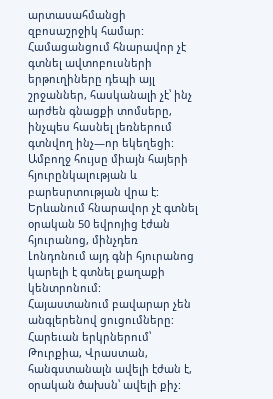արտասահմանցի զբոսաշրջիկ համար: Համացանցում հնարավոր չէ գտնել ավտոբուսների երթուղիները դեպի այլ շրջաններ, հասկանալի չէ՝ ինչ արժեն գնացքի տոմսերը, ինչպես հասնել լեռներում գտնվող ինչ—որ եկեղեցի: Ամբողջ հույսը միայն հայերի հյուրընկալության և բարեսրտության վրա է: Երևանում հնարավոր չէ գտնել օրական 50 եվրոյից էժան հյուրանոց, մինչդեռ Լոնդոնում այդ գնի հյուրանոց կարելի է գտնել քաղաքի կենտրոնում:
Հայաստանում բավարար չեն անգլերենով ցուցումները: Հարեւան երկրներում՝ Թուրքիա, Վրաստան, հանգստանալն ավելի էժան է, օրական ծախսն՝ ավելի քիչ: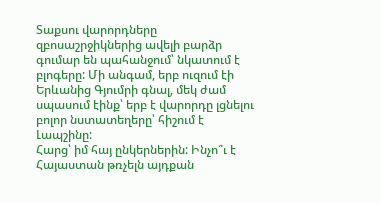Տաքսու վարորդները զբոսաշրջիկներից ավելի բարձր գումար են պահանջում՝ նկատում է բլոգերը: Մի անգամ, երբ ուզում էի Երևանից Գյումրի գնալ, մեկ ժամ սպասում էինք՝ երբ է վարորդը լցնելու բոլոր նստատեղերը՝ հիշում է Լապշինը:
Հարց՝ իմ հայ ընկերներին: Ինչո՞ւ է Հայաստան թռչելն այդքան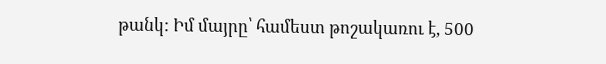թանկ: Իմ մայրը՝ համեստ թոշակառու է, 500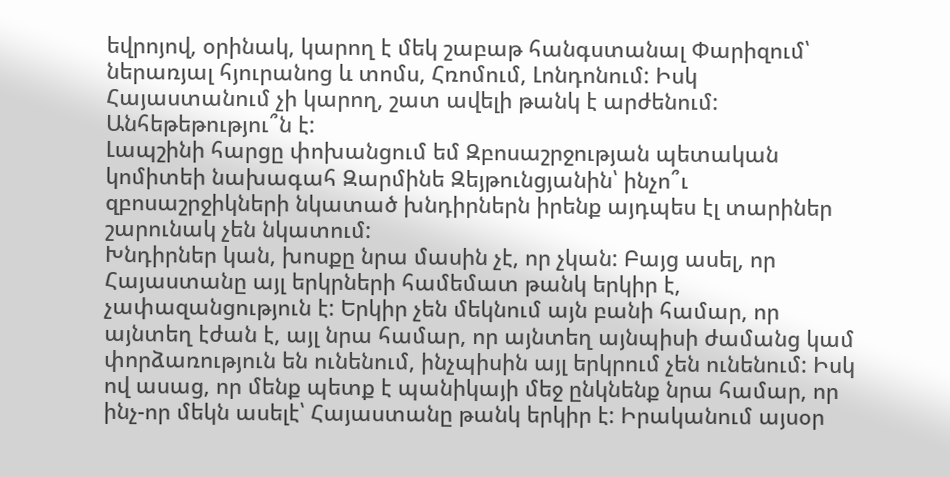եվրոյով, օրինակ, կարող է մեկ շաբաթ հանգստանալ Փարիզում՝ ներառյալ հյուրանոց և տոմս, Հռոմում, Լոնդոնում: Իսկ Հայաստանում չի կարող, շատ ավելի թանկ է արժենում: Անհեթեթությու՞ն է:
Լապշինի հարցը փոխանցում եմ Զբոսաշրջության պետական կոմիտեի նախագահ Զարմինե Զեյթունցյանին՝ ինչո՞ւ զբոսաշրջիկների նկատած խնդիրներն իրենք այդպես էլ տարիներ շարունակ չեն նկատում:
Խնդիրներ կան, խոսքը նրա մասին չէ, որ չկան: Բայց ասել, որ Հայաստանը այլ երկրների համեմատ թանկ երկիր է, չափազանցություն է: Երկիր չեն մեկնում այն բանի համար, որ այնտեղ էժան է, այլ նրա համար, որ այնտեղ այնպիսի ժամանց կամ փորձառություն են ունենում, ինչպիսին այլ երկրում չեն ունենում: Իսկ ով ասաց, որ մենք պետք է պանիկայի մեջ ընկնենք նրա համար, որ ինչ-որ մեկն ասելէ՝ Հայաստանը թանկ երկիր է: Իրականում այսօր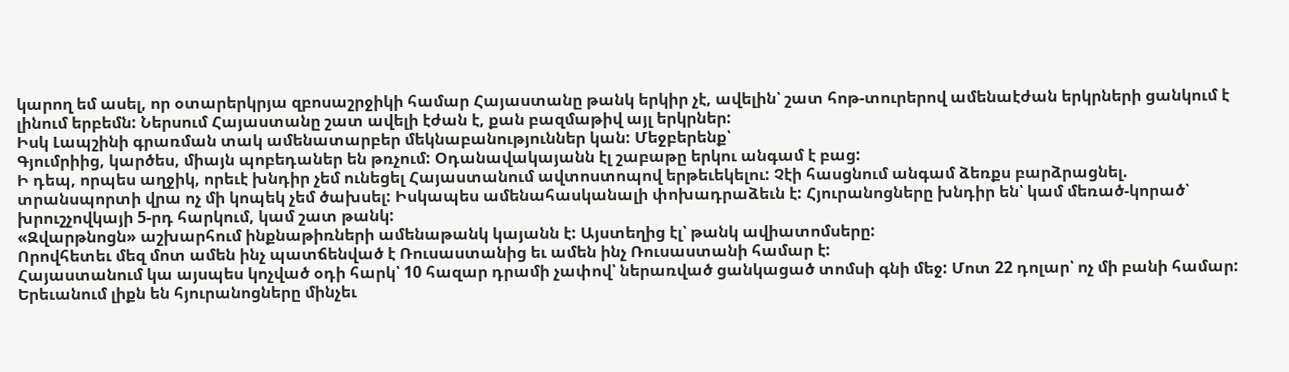կարող եմ ասել, որ օտարերկրյա զբոսաշրջիկի համար Հայաստանը թանկ երկիր չէ, ավելին՝ շատ հոթ-տուրերով ամենաէժան երկրների ցանկում է լինում երբեմն: Ներսում Հայաստանը շատ ավելի էժան է, քան բազմաթիվ այլ երկրներ:
Իսկ Լապշինի գրառման տակ ամենատարբեր մեկնաբանություններ կան: Մեջբերենք՝
Գյումրիից, կարծես, միայն պոբեդաներ են թռչում: Օդանավակայանն էլ շաբաթը երկու անգամ է բաց:
Ի դեպ, որպես աղջիկ, որեւէ խնդիր չեմ ունեցել Հայաստանում ավտոստոպով երթեւեկելու: Չէի հասցնում անգամ ձեռքս բարձրացնել. տրանսպորտի վրա ոչ մի կոպեկ չեմ ծախսել: Իսկապես ամենահասկանալի փոխադրաձեւն է: Հյուրանոցները խնդիր են՝ կամ մեռած-կորած՝ խրուշչովկայի 5-րդ հարկում, կամ շատ թանկ:
«Զվարթնոցն» աշխարհում ինքնաթիռների ամենաթանկ կայանն է: Այստեղից էլ՝ թանկ ավիատոմսերը:
Որովհետեւ մեզ մոտ ամեն ինչ պատճենված է Ռուսաստանից եւ ամեն ինչ Ռուսաստանի համար է:
Հայաստանում կա այսպես կոչված օդի հարկ՝ 10 հազար դրամի չափով՝ ներառված ցանկացած տոմսի գնի մեջ: Մոտ 22 դոլար՝ ոչ մի բանի համար:
Երեւանում լիքն են հյուրանոցները մինչեւ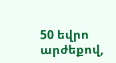50 եվրո արժեքով,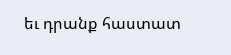եւ դրանք հաստատ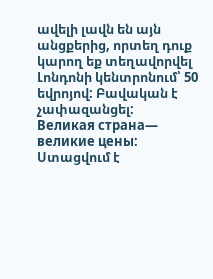ավելի լավն են այն անցքերից, որտեղ դուք կարող եք տեղավորվել Լոնդոնի կենտրոնում՝ 50 եվրոյով: Բավական է չափազանցել:
Великая страна— великие цены:
Ստացվում է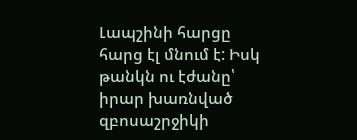Լապշինի հարցը հարց էլ մնում է: Իսկ թանկն ու էժանը՝ իրար խառնված զբոսաշրջիկի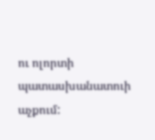ու ոլորտի պատասխանատուի աչքում: